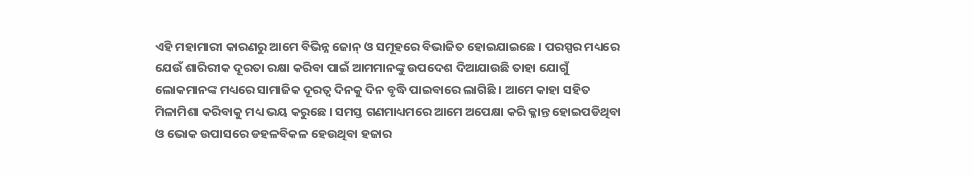ଏହି ମହାମାରୀ କାରଣରୁ ଆମେ ବିଭିନ୍ନ ଜୋନ୍ ଓ ସମୂହରେ ବିଭାଜିତ ହୋଇଯାଇଛେ । ପରସ୍ପର ମଧ୍ୟରେ ଯେଉଁ ଶାରିରୀକ ଦୂରତା ରକ୍ଷା କରିବା ପାଇଁ ଆମମାନଙ୍କୁ ଉପଦେଶ ଦିଆଯାଉଛି ତାହା ଯୋଗୁଁ ଲୋକମାନଙ୍କ ମଧ୍ୟରେ ସାମାଜିକ ଦୂରତ୍ୱ ଦିନକୁ ଦିନ ବୃଦ୍ଧି ପାଇବାରେ ଲାଗିଛି । ଆମେ କାହା ସହିତ ମିଳାମିଶା କରିବାକୁ ମଧ୍ୟ ଭୟ କରୁଛେ । ସମସ୍ତ ଗଣମାଧ୍ୟମରେ ଆମେ ଅପେକ୍ଷା କରି କ୍ଳାନ୍ତ ହୋଇପଡିଥିବା ଓ ଭୋକ ଉପାସରେ ଡହଳବିକଳ ହେଉଥିବା ହଜାର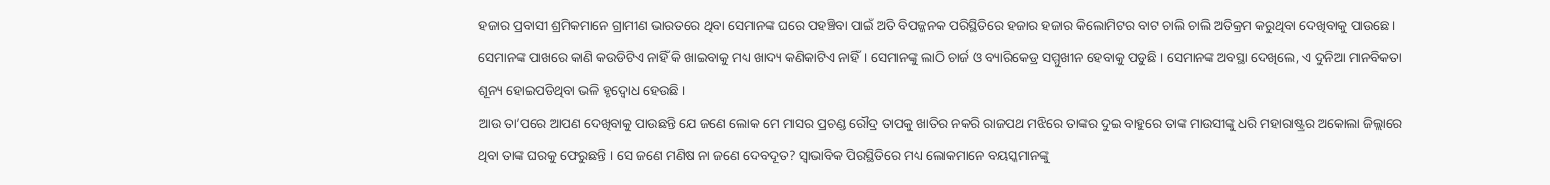ହଜାର ପ୍ରବାସୀ ଶ୍ରମିକମାନେ ଗ୍ରାମୀଣ ଭାରତରେ ଥିବା ସେମାନଙ୍କ ଘରେ ପହଞ୍ଚିବା ପାଇଁ ଅତି ବିପଜ୍ଜନକ ପରିସ୍ଥିତିରେ ହଜାର ହଜାର କିଲୋମିଟର ବାଟ ଚାଲି ଚାଲି ଅତିକ୍ରମ କରୁଥିବା ଦେଖିବାକୁ ପାଉଛେ। ସେମାନଙ୍କ ପାଖରେ କାଣି କଉଡିଟିଏ ନାହିଁ କି ଖାଇବାକୁ ମଧ୍ୟ ଖାଦ୍ୟ କଣିକାଟିଏ ନାହିଁ। ସେମାନଙ୍କୁ ଲାଠି ଚାର୍ଜ ଓ ବ୍ୟାରିକେଡ୍ର ସମ୍ମୁଖୀନ ହେବାକୁ ପଡୁଛି । ସେମାନଙ୍କ ଅବସ୍ଥା ଦେଖିଲେ, ଏ ଦୁନିଆ ମାନବିକତା ଶୂନ୍ୟ ହୋଇପଡିଥିବା ଭଳି ହୃଦ୍ବୋଧ ହେଉଛି ।
ଆଉ ତା’ପରେ ଆପଣ ଦେଖିବାକୁ ପାଉଛନ୍ତି ଯେ ଜଣେ ଲୋକ ମେ ମାସର ପ୍ରଚଣ୍ଡ ରୌଦ୍ର ତାପକୁ ଖାତିର ନକରି ରାଜପଥ ମଝିରେ ତାଙ୍କର ଦୁଇ ବାହୁରେ ତାଙ୍କ ମାଉସୀଙ୍କୁ ଧରି ମହାରାଷ୍ଟ୍ରର ଅକୋଲା ଜିଲ୍ଲାରେ ଥିବା ତାଙ୍କ ଘରକୁ ଫେରୁଛନ୍ତି । ସେ ଜଣେ ମଣିଷ ନା ଜଣେ ଦେବଦୂତ? ସ୍ୱାଭାବିକ ପିରସ୍ଥିତିରେ ମଧ୍ୟ ଲୋକମାନେ ବୟସ୍କମାନଙ୍କୁ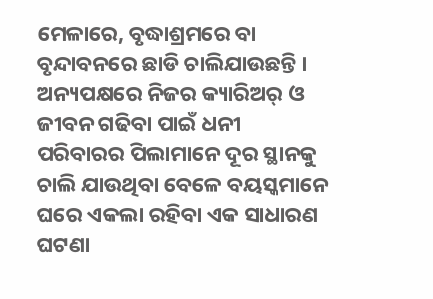ମେଳାରେ, ବୃଦ୍ଧାଶ୍ରମରେ ବା ବୃନ୍ଦାବନରେ ଛାଡି ଚାଲିଯାଉଛନ୍ତି । ଅନ୍ୟପକ୍ଷରେ ନିଜର କ୍ୟାରିଅର୍ ଓ ଜୀବନ ଗଢିବା ପାଇଁ ଧନୀ ପରିବାରର ପିଲାମାନେ ଦୂର ସ୍ଥାନକୁ ଚାଲି ଯାଉଥିବା ବେଳେ ବୟସ୍କମାନେ ଘରେ ଏକଲା ରହିବା ଏକ ସାଧାରଣ ଘଟଣା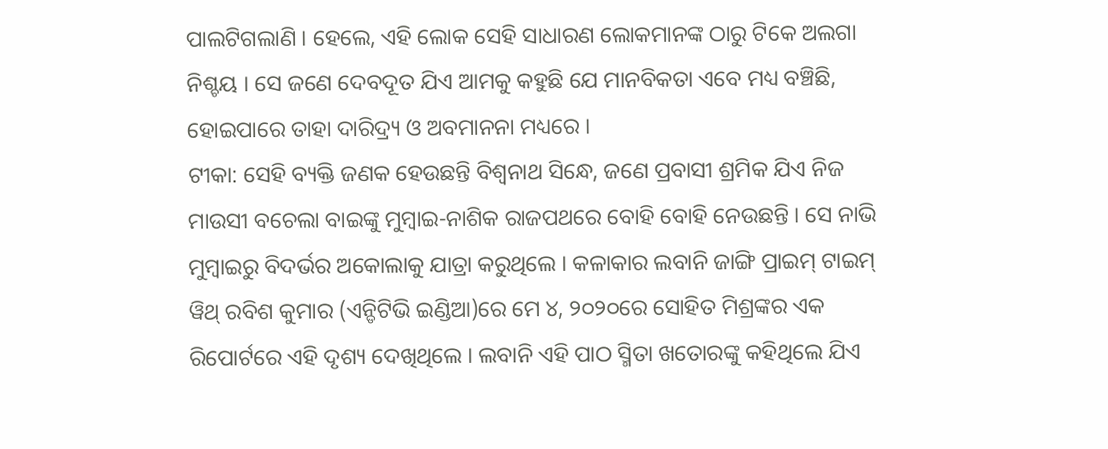ପାଲଟିଗଲାଣି । ହେଲେ, ଏହି ଲୋକ ସେହି ସାଧାରଣ ଲୋକମାନଙ୍କ ଠାରୁ ଟିକେ ଅଲଗା ନିଶ୍ଚୟ । ସେ ଜଣେ ଦେବଦୂତ ଯିଏ ଆମକୁ କହୁଛି ଯେ ମାନବିକତା ଏବେ ମଧ୍ୟ ବଞ୍ଚିଛି, ହୋଇପାରେ ତାହା ଦାରିଦ୍ର୍ୟ ଓ ଅବମାନନା ମଧ୍ୟରେ ।
ଟୀକା: ସେହି ବ୍ୟକ୍ତି ଜଣକ ହେଉଛନ୍ତି ବିଶ୍ୱନାଥ ସିନ୍ଧେ, ଜଣେ ପ୍ରବାସୀ ଶ୍ରମିକ ଯିଏ ନିଜ ମାଉସୀ ବଚେଲା ବାଇଙ୍କୁ ମୁମ୍ବାଇ-ନାଶିକ ରାଜପଥରେ ବୋହି ବୋହି ନେଉଛନ୍ତି । ସେ ନାଭି ମୁମ୍ବାଇରୁ ବିଦର୍ଭର ଅକୋଲାକୁ ଯାତ୍ରା କରୁଥିଲେ । କଳାକାର ଲବାନି ଜାଙ୍ଗି ପ୍ରାଇମ୍ ଟାଇମ୍ ୱିଥ୍ ରବିଶ କୁମାର (ଏନ୍ଡିଟିଭି ଇଣ୍ଡିଆ)ରେ ମେ ୪, ୨୦୨୦ରେ ସୋହିତ ମିଶ୍ରଙ୍କର ଏକ ରିପୋର୍ଟରେ ଏହି ଦୃଶ୍ୟ ଦେଖିଥିଲେ । ଲବାନି ଏହି ପାଠ ସ୍ମିତା ଖତୋରଙ୍କୁ କହିଥିଲେ ଯିଏ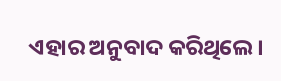ଏହାର ଅନୁବାଦ କରିଥିଲେ ।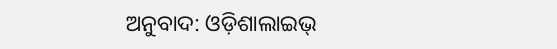ଅନୁବାଦ: ଓଡ଼ିଶାଲାଇଭ୍